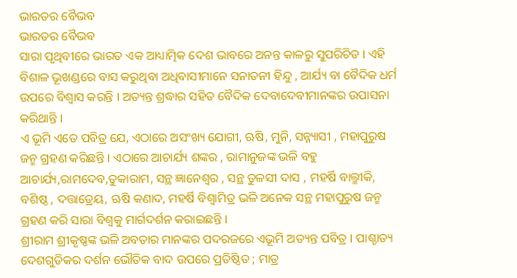ଭାରତର ବୈଭବ
ଭାରତର ବୈଭବ
ସାରା ପୃଥିବୀରେ ଭାରତ ଏକ ଆଧ୍ୟାତ୍ମିକ ଦେଶ ଭାବରେ ଅନନ୍ତ କାଳରୁ ସୁପରିଚିତ । ଏହି ବିଶାଳ ଭୂଖଣ୍ଡରେ ବାସ କରୁଥିବା ଅଧିବାସୀମାନେ ସନାତନୀ ହିନ୍ଦୁ , ଆର୍ଯ୍ୟ ବା ବୈଦିକ ଧର୍ମ ଉପରେ ବିଶ୍ୱାସ କରନ୍ତି । ଅତ୍ୟନ୍ତ ଶ୍ରଦ୍ଧାର ସହିତ ବୈଦିକ ଦେବାଦେବୀମାନଙ୍କର ଉପାସନା କରିଥାନ୍ତି ।
ଏ ଭୂମି ଏତେ ପବିତ୍ର ଯେ, ଏଠାରେ ଅସଂଖ୍ୟ ଯୋଗୀ, ଋଷି, ମୁନି, ସନ୍ନ୍ୟାସୀ , ମହାପୁରୁଷ ଜନ୍ମ ଗ୍ରହଣ କରିଛନ୍ତି । ଏଠାରେ ଆଚାର୍ଯ୍ୟ ଶଙ୍କର , ରାମାନୁଜଙ୍କ ଭଳି ବହୁ ଆଚାର୍ଯ୍ୟ,ରାମଦେବ,ତୁକାରାମ, ସନ୍ଥ ଜ୍ଞାନେଶ୍ଵର , ସନ୍ଥ ତୁଳସୀ ଦାସ , ମହର୍ଷି ବାଲ୍ମୀକି, ବଶିଷ୍ଠ , ଦତ୍ତାତ୍ରେୟ, ଋଷି କଣାଦ, ମହର୍ଷି ବିଶ୍ଵାମିତ୍ର ଭଳି ଅନେକ ସନ୍ଥ ମହାପୁରୁଷ ଜନ୍ମ ଗ୍ରହଣ କରି ସାରା ବିଶ୍ୱକୁ ମାର୍ଗଦର୍ଶନ କରାଇଛନ୍ତି ।
ଶ୍ରୀରାମ ଶ୍ରୀକୃଷ୍ଣଙ୍କ ଭଳି ଅବତାର ମାନଙ୍କର ପଦରଜରେ ଏଭୂମି ଅତ୍ୟନ୍ତ ପବିତ୍ର । ପାଶ୍ଚାତ୍ୟ ଦେଶଗୁଡିକର ଦର୍ଶନ ଭୌତିକ ବାଦ ଉପରେ ପ୍ରତିଷ୍ଠିତ ; ମାତ୍ର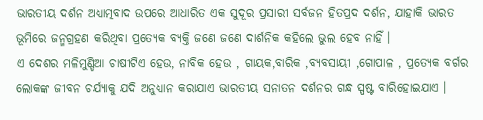ଭାରତୀୟ ଦର୍ଶନ ଅଧ୍ୟାତ୍ମବାଦ ଉପରେ ଆଧାରିତ ଏକ ସୁଦୂର ପ୍ରସାରୀ ସର୍ବଜନ ହିତପ୍ରଦ ଦର୍ଶନ, ଯାହାକି ଭାରତ ଭୂମିରେ ଜନ୍ମଗ୍ରହଣ କରିଥିବା ପ୍ରତ୍ୟେକ ବ୍ୟକ୍ତି ଜଣେ ଜଣେ ଦାର୍ଶନିକ କହିଲେ ଭୁଲ ହେବ ନାହିଁ ।
ଏ ଦେଶର ମଳିମୁଣ୍ଡିଆ ଚାଷୀଟିଏ ହେଉ, ନାବିକ ହେଉ , ଗାୟକ,ବାରିକ ,ବ୍ୟବସାୟୀ ,ଗୋପାଳ , ପ୍ରତ୍ୟେକ ବର୍ଗର ଲୋକଙ୍କ ଜୀବନ ଚର୍ଯ୍ୟାକୁ ଯଦି ଅନୁଧ୍ୟାନ କରାଯାଏ ଭାରତୀୟ ସନାତନ ଦର୍ଶନର ଗନ୍ଧ ସ୍ପଷ୍ଟ ବାରିହୋଇଯାଏ ।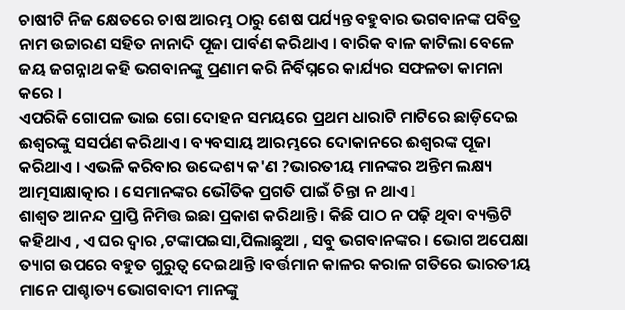ଚାଷୀଟି ନିଜ କ୍ଷେତରେ ଚାଷ ଆରମ୍ଭ ଠାରୁ ଶେଷ ପର୍ଯ୍ୟନ୍ତ ବହୁବାର ଭଗବାନଙ୍କ ପବିତ୍ର ନାମ ଉଚ୍ଚାରଣ ସହିତ ନାନାଦି ପୂଜା ପାର୍ବଣ କରିଥାଏ । ବାରିକ ବାଳ କାଟିଲା ବେଳେ ଜୟ ଜଗନ୍ନାଥ କହି ଭଗବାନଙ୍କୁ ପ୍ରଣାମ କରି ନିର୍ବିଘ୍ନରେ କାର୍ଯ୍ୟର ସଫଳତା କାମନା କରେ ।
ଏପରିକି ଗୋପଳ ଭାଇ ଗୋ ଦୋହନ ସମୟରେ ପ୍ରଥମ ଧାରାଟି ମାଟିରେ ଛାଡ଼ିଦେଇ ଈଶ୍ଵରଙ୍କୁ ସସର୍ପଣ କରିଥାଏ । ବ୍ୟବସାୟ ଆରମ୍ଭରେ ଦୋକାନରେ ଈଶ୍ୱରଙ୍କ ପୂଜା କରିଥାଏ । ଏଭଳି କରିବାର ଉଦ୍ଦେଶ୍ୟ କ'ଣ ?ଭାରତୀୟ ମାନଙ୍କର ଅନ୍ତିମ ଲକ୍ଷ୍ୟ ଆତ୍ମସାକ୍ଷାତ୍କାର । ସେମାନଙ୍କର ଭୌତିକ ପ୍ରଗତି ପାଇଁ ଚିନ୍ତା ନ ଥାଏ l
ଶାଶ୍ଵତ ଆନନ୍ଦ ପ୍ରାପ୍ତି ନିମିତ୍ତ ଇଛା ପ୍ରକାଶ କରିଥାନ୍ତି । କିଛି ପାଠ ନ ପଢ଼ି ଥିବା ବ୍ୟକ୍ତିଟି କହିଥାଏ , ଏ ଘର ଦ୍ଵାର ,ଟଙ୍କାପଇସା,ପିଲାଛୁଆ , ସବୁ ଭଗବାନଙ୍କର । ଭୋଗ ଅପେକ୍ଷା ତ୍ୟାଗ ଉପରେ ବହୁତ ଗୁରୁତ୍ୱ ଦେଇଥାନ୍ତି ।ବର୍ତ୍ତମାନ କାଳର କରାଳ ଗତିରେ ଭାରତୀୟ ମାନେ ପାଶ୍ଚାତ୍ୟ ଭୋଗବାଦୀ ମାନଙ୍କୁ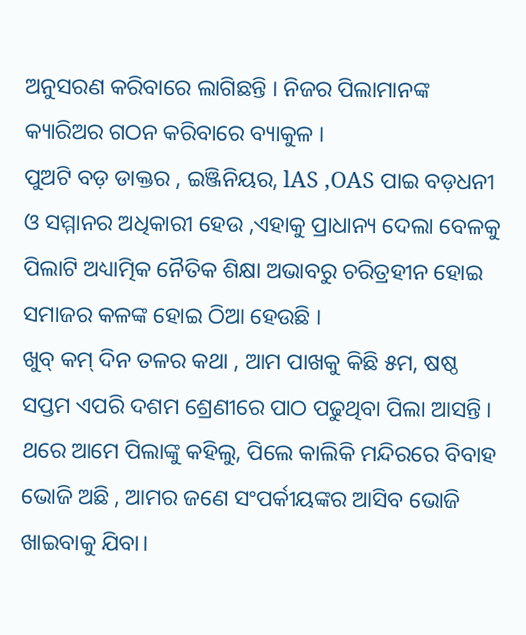ଅନୁସରଣ କରିବାରେ ଲାଗିଛନ୍ତି । ନିଜର ପିଲାମାନଙ୍କ କ୍ୟାରିଅର ଗଠନ କରିବାରେ ବ୍ୟାକୁଳ ।
ପୁଅଟି ବଡ଼ ଡାକ୍ତର , ଇଞ୍ଜିନିୟର, lAS ,OAS ପାଇ ବଡ଼ଧନୀ ଓ ସମ୍ମାନର ଅଧିକାରୀ ହେଉ ,ଏହାକୁ ପ୍ରାଧାନ୍ୟ ଦେଲା ବେଳକୁ ପିଲାଟି ଅଧ୍ୟାତ୍ମିକ ନୈତିକ ଶିକ୍ଷା ଅଭାବରୁ ଚରିତ୍ରହୀନ ହୋଇ ସମାଜର କଳଙ୍କ ହୋଇ ଠିଆ ହେଉଛି ।
ଖୁବ୍ କମ୍ ଦିନ ତଳର କଥା , ଆମ ପାଖକୁ କିଛି ୫ମ, ଷଷ୍ଠ ସପ୍ତମ ଏପରି ଦଶମ ଶ୍ରେଣୀରେ ପାଠ ପଢୁଥିବା ପିଲା ଆସନ୍ତି । ଥରେ ଆମେ ପିଲାଙ୍କୁ କହିଲୁ, ପିଲେ କାଲିକି ମନ୍ଦିରରେ ବିବାହ ଭୋଜି ଅଛି , ଆମର ଜଣେ ସଂପର୍କୀୟଙ୍କର ଆସିବ ଭୋଜି ଖାଇବାକୁ ଯିବା।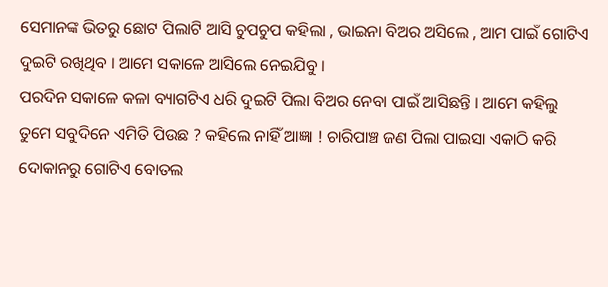ସେମାନଙ୍କ ଭିତରୁ ଛୋଟ ପିଲାଟି ଆସି ଚୁପଚୁପ କହିଲା , ଭାଇନା ବିଅର ଅସିଲେ , ଆମ ପାଇଁ ଗୋଟିଏ ଦୁଇଟି ରଖିଥିବ । ଆମେ ସକାଳେ ଆସିଲେ ନେଇଯିବୁ ।
ପରଦିନ ସକାଳେ କଳା ବ୍ୟାଗଟିଏ ଧରି ଦୁଇଟି ପିଲା ବିଅର ନେବା ପାଇଁ ଆସିଛନ୍ତି । ଆମେ କହିଲୁ ତୁମେ ସବୁଦିନେ ଏମିତି ପିଉଛ ? କହିଲେ ନାହିଁ ଆଜ୍ଞା ! ଚାରିପାଞ୍ଚ ଜଣ ପିଲା ପାଇସା ଏକାଠି କରି ଦୋକାନରୁ ଗୋଟିଏ ବୋତଲ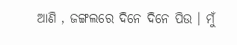ଆଣି , ଜଙ୍ଗଲରେ ଦିନେ ଦିନେ ପିଉ । ମୁଁ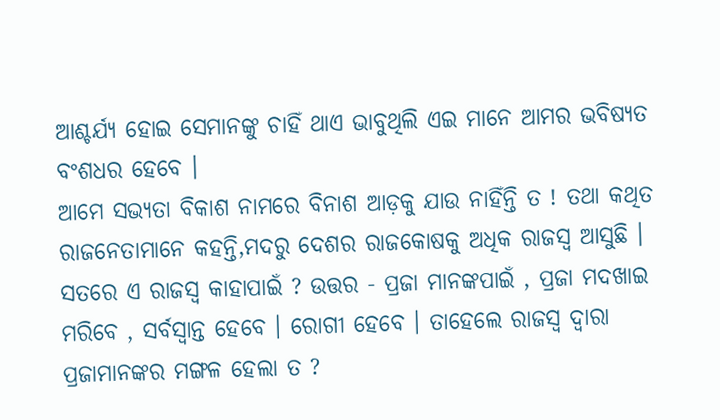ଆଶ୍ଚର୍ଯ୍ୟ ହୋଇ ସେମାନଙ୍କୁ ଚାହିଁ ଥାଏ ଭାବୁଥିଲି ଏଇ ମାନେ ଆମର ଭବିଷ୍ୟତ ବଂଶଧର ହେବେ ।
ଆମେ ସଭ୍ୟତା ବିକାଶ ନାମରେ ବିନାଶ ଆଡ଼କୁ ଯାଉ ନାହିଁନ୍ତି ତ ! ତଥା କଥିତ ରାଜନେତାମାନେ କହନ୍ତି,ମଦରୁ ଦେଶର ରାଜକୋଷକୁ ଅଧିକ ରାଜସ୍ୱ ଆସୁଛି । ସତରେ ଏ ରାଜସ୍ଵ କାହାପାଇଁ ? ଉତ୍ତର - ପ୍ରଜା ମାନଙ୍କପାଇଁ , ପ୍ରଜା ମଦଖାଇ ମରିବେ , ସର୍ବସ୍ୱାନ୍ତ ହେବେ । ରୋଗୀ ହେବେ । ତାହେଲେ ରାଜସ୍ଵ ଦ୍ୱାରା ପ୍ରଜାମାନଙ୍କର ମଙ୍ଗଳ ହେଲା ତ ?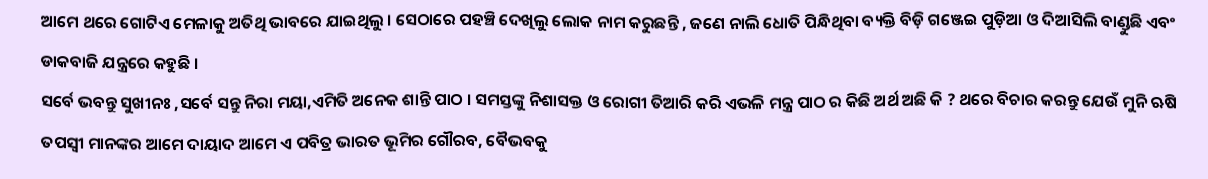ଆମେ ଥରେ ଗୋଟିଏ ମେଳାକୁ ଅତିଥି ଭାବରେ ଯାଇଥିଲୁ । ସେଠାରେ ପହଞ୍ଚି ଦେଖିଲୁ ଲୋକ ନାମ କରୁଛନ୍ତି , ଜଣେ ନାଲି ଧୋତି ପିନ୍ଧିଥିବା ବ୍ୟକ୍ତି ବିଡ଼ି ଗଞ୍ଜେଇ ପୁଡ଼ିଆ ଓ ଦିଆସିଲି ବାଣ୍ଡୁଛି ଏବଂ ଡାକବାଜି ଯନ୍ତ୍ରରେ କହୁଛି ।
ସର୍ବେ ଭବନ୍ତୁ ସୁଖୀନଃ ,ସର୍ବେ ସନ୍ତୁ ନିରା ମୟା,ଏମିତି ଅନେକ ଶାନ୍ତି ପାଠ । ସମସ୍ତଙ୍କୁ ନିଶାସକ୍ତ ଓ ରୋଗୀ ତିଆରି କରି ଏଭଳି ମନ୍ତ୍ର ପାଠ ର କିଛି ଅର୍ଥ ଅଛି କି ? ଥରେ ବିଚାର କରନ୍ତୁ ଯେଉଁ ମୁନି ଋଷି ତପସ୍ଵୀ ମାନଙ୍କର ଆମେ ଦାୟାଦ ଆମେ ଏ ପବିତ୍ର ଭାରତ ଭୂମିର ଗୌରବ, ବୈଭବକୁ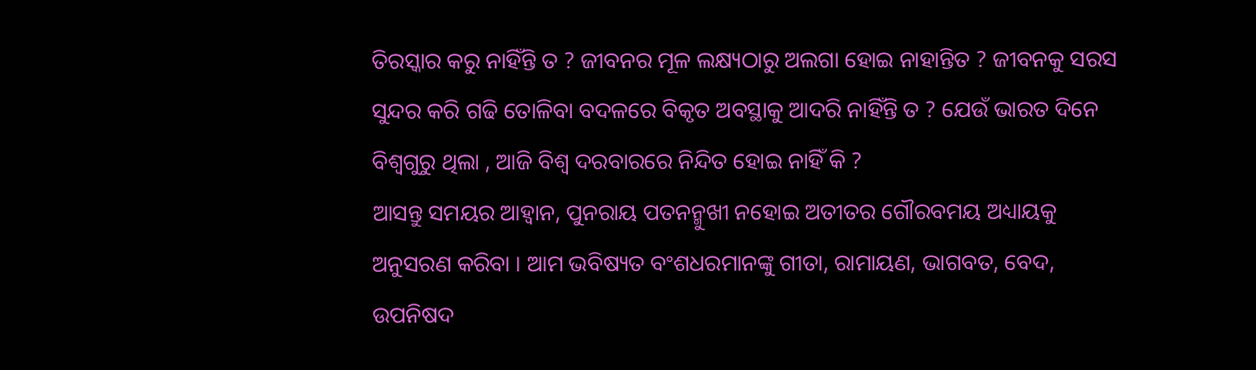ତିରସ୍କାର କରୁ ନାହିଁନ୍ତି ତ ? ଜୀବନର ମୂଳ ଲକ୍ଷ୍ୟଠାରୁ ଅଲଗା ହୋଇ ନାହାନ୍ତିତ ? ଜୀବନକୁ ସରସ ସୁନ୍ଦର କରି ଗଢି ତୋଳିବା ବଦଳରେ ବିକୃତ ଅବସ୍ଥାକୁ ଆଦରି ନାହିଁନ୍ତି ତ ? ଯେଉଁ ଭାରତ ଦିନେ ବିଶ୍ୱଗୁରୁ ଥିଲା , ଆଜି ବିଶ୍ଵ ଦରବାରରେ ନିନ୍ଦିତ ହୋଇ ନାହିଁ କି ?
ଆସନ୍ତୁ ସମୟର ଆହ୍ଵାନ, ପୁନରାୟ ପତନନ୍ମୁଖୀ ନହୋଇ ଅତୀତର ଗୌରବମୟ ଅଧ୍ୟାୟକୁ ଅନୁସରଣ କରିବା । ଆମ ଭବିଷ୍ୟତ ବଂଶଧରମାନଙ୍କୁ ଗୀତା, ରାମାୟଣ, ଭାଗବତ, ବେଦ, ଉପନିଷଦ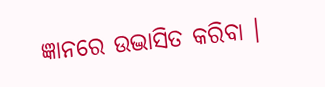ଜ୍ଞାନରେ ଉଦ୍ଭାସିତ କରିବା ।